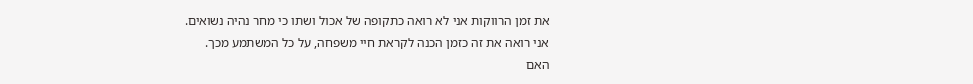את זמן הרווקות אני לא רואה כתקופה של אכול ושתו כי מחר נהיה נשואים.
אני רואה את זה כזמן הכנה לקראת חיי משפחה, על כל המשתמע מכך.
האם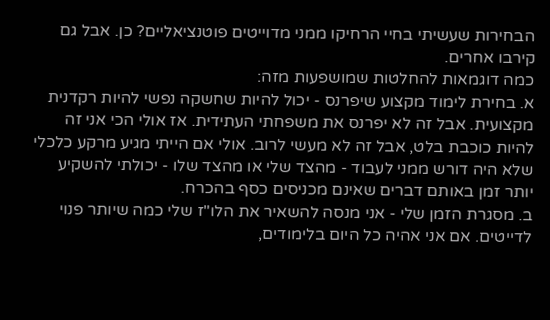הבחירות שעשיתי בחיי הרחיקו ממני מדוייטים פוטנציאליים? כן. אבל גם קירבו אחרים.
כמה דוגמאות להחלטות שמושפעות מזה:
א. בחירת לימוד מקצוע שיפרנס - יכול להיות שחשקה נפשי להיות רקדנית מקצועית. אבל זה לא יפרנס את משפחתי העתידית. אז אולי הכי אני זה להיות כוכבת בלט, אבל זה לא מעשי לרוב. אולי אם הייתי מגיע מרקע כלכלי שלא היה דורש ממני לעבוד - מהצד שלי או מהצד שלו - יכולתי להשקיע יותר זמן באותם דברים שאינם מכניסים כסף בהכרח.
ב. מסגרת הזמן שלי - אני מנסה להשאיר את הלו"ז שלי כמה שיותר פנוי לדייטים. אם אני אהיה כל היום בלימודים,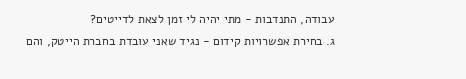עבודה, התנדבות - מתי יהיה לי זמן לצאת לדייטים?
ג. בחירת אפשרויות קידום - נגיד שאני עובדת בחברת הייטק, והם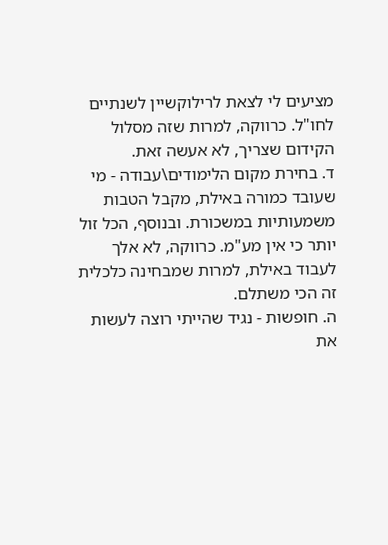מציעים לי לצאת לרילוקשיין לשנתיים לחו"ל. כרווקה, למרות שזה מסלול הקידום שצריך, לא אעשה זאת.
ד. בחירת מקום הלימודים\עבודה - מי שעובד כמורה באילת, מקבל הטבות משמעותיות במשכורת. ובנוסף, הכל זול יותר כי אין מע"מ. כרווקה, לא אלך לעבוד באילת, למרות שמבחינה כלכלית זה הכי משתלם.
ה. חופשות - נגיד שהייתי רוצה לעשות את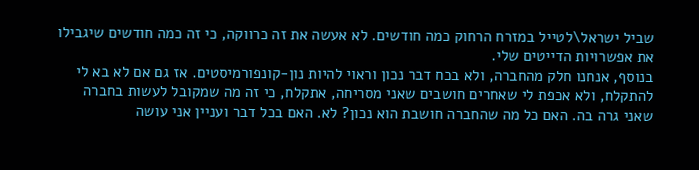שביל ישראל\לטייל במזרח הרחוק כמה חודשים. לא אעשה את זה כרווקה, כי זה כמה חודשים שיגבילו את אפשרויות הדייטים שלי.
בנוסף, אנחנו חלק מהחברה, ולא בכח דבר נכון וראוי להיות נון-קונפורמיסטים. אז גם אם לא בא לי להתקלח, ולא אכפת לי שאחרים חושבים שאני מסריחה, אתקלח, כי זה מה שמקובל לעשות בחברה שאני גרה בה. האם כל מה שהחברה חושבת הוא נכון? לא. האם בכל דבר ועניין אני עושה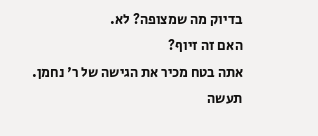בדיוק מה שמצופה? לא.
האם זה זיוף?
אתה בטח מכיר את הגישה של ר' נחמן. תעשה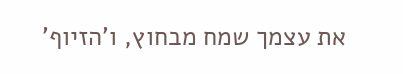את עצמך שמח מבחוץ, ו'הזיוף'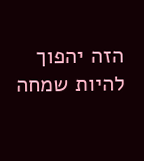הזה יהפוך להיות שמחה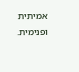אמיתית ופנימית.